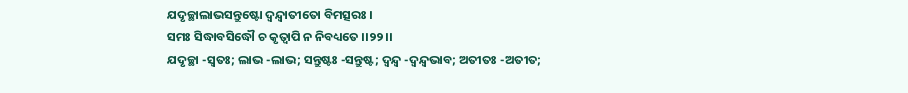ଯଦୃଚ୍ଛାଲାଭସନ୍ତୁଷ୍ଟୋ ଦ୍ୱନ୍ଦ୍ୱାତୀତୋ ବିମତ୍ସରଃ ।
ସମଃ ସିଦ୍ଧାବସିଦ୍ଧୌ ଚ କୃତ୍ୱାପି ନ ନିବଧ୍ୟତେ ।।୨୨।।
ଯଦୃଚ୍ଛା -ସ୍ୱତଃ; ଲାଭ -ଲାଭ; ସନ୍ତୁଷ୍ଟଃ -ସନ୍ତୁଷ୍ଟ; ଦ୍ୱନ୍ଦ୍ୱ -ଦ୍ୱନ୍ଦ୍ୱଭାବ; ଅତୀତଃ -ଅତୀତ;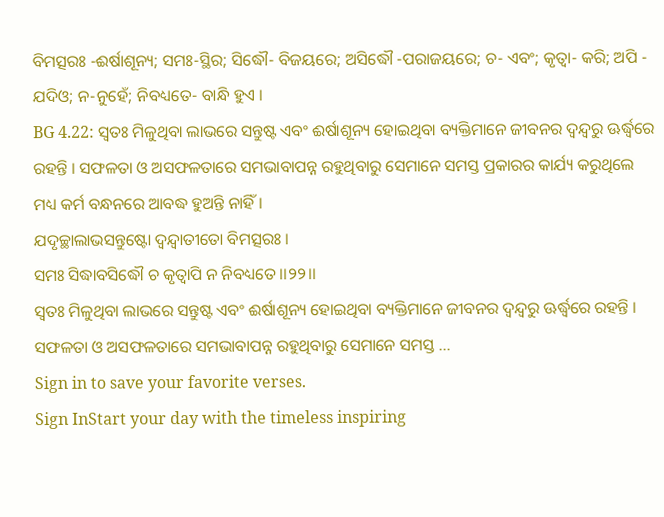ବିମତ୍ସରଃ -ଈର୍ଷାଶୂନ୍ୟ; ସମଃ-ସ୍ଥିର; ସିଦ୍ଧୌ- ବିଜୟରେ; ଅସିଦ୍ଧୌ -ପରାଜୟରେ; ଚ- ଏବଂ; କୃତ୍ୱା- କରି; ଅପି - ଯଦିଓ; ନ-ନୁହେଁ; ନିବଧ୍ୟତେ- ବାନ୍ଧି ହୁଏ ।
BG 4.22: ସ୍ୱତଃ ମିଳୁଥିବା ଲାଭରେ ସନ୍ତୁଷ୍ଟ ଏବଂ ଈର୍ଷାଶୂନ୍ୟ ହୋଇଥିବା ବ୍ୟକ୍ତିମାନେ ଜୀବନର ଦ୍ୱନ୍ଦ୍ୱରୁ ଊର୍ଦ୍ଧ୍ୱରେ ରହନ୍ତି । ସଫଳତା ଓ ଅସଫଳତାରେ ସମଭାବାପନ୍ନ ରହୁଥିବାରୁ ସେମାନେ ସମସ୍ତ ପ୍ରକାରର କାର୍ଯ୍ୟ କରୁଥିଲେ ମଧ୍ୟ କର୍ମ ବନ୍ଧନରେ ଆବଦ୍ଧ ହୁଅନ୍ତି ନାହିଁ ।
ଯଦୃଚ୍ଛାଲାଭସନ୍ତୁଷ୍ଟୋ ଦ୍ୱନ୍ଦ୍ୱାତୀତୋ ବିମତ୍ସରଃ ।
ସମଃ ସିଦ୍ଧାବସିଦ୍ଧୌ ଚ କୃତ୍ୱାପି ନ ନିବଧ୍ୟତେ ।।୨୨।।
ସ୍ୱତଃ ମିଳୁଥିବା ଲାଭରେ ସନ୍ତୁଷ୍ଟ ଏବଂ ଈର୍ଷାଶୂନ୍ୟ ହୋଇଥିବା ବ୍ୟକ୍ତିମାନେ ଜୀବନର ଦ୍ୱନ୍ଦ୍ୱରୁ ଊର୍ଦ୍ଧ୍ୱରେ ରହନ୍ତି । ସଫଳତା ଓ ଅସଫଳତାରେ ସମଭାବାପନ୍ନ ରହୁଥିବାରୁ ସେମାନେ ସମସ୍ତ …
Sign in to save your favorite verses.
Sign InStart your day with the timeless inspiring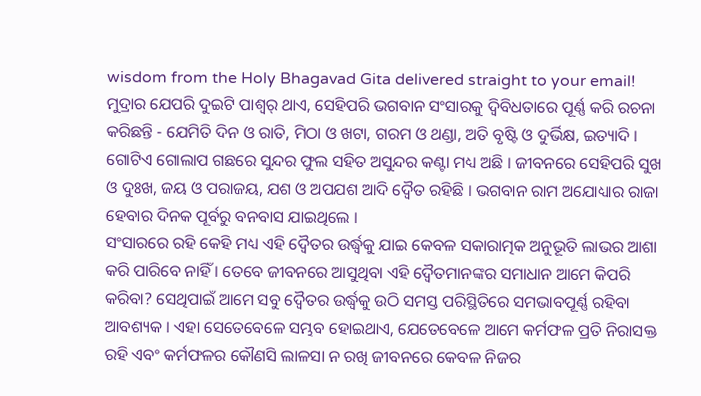wisdom from the Holy Bhagavad Gita delivered straight to your email!
ମୁଦ୍ରାର ଯେପରି ଦୁଇଟି ପାଶ୍ୱର୍ ଥାଏ, ସେହିପରି ଭଗବାନ ସଂସାରକୁ ଦ୍ୱିବିଧତାରେ ପୂର୍ଣ୍ଣ କରି ରଚନା କରିଛନ୍ତି - ଯେମିତି ଦିନ ଓ ରାତି, ମିଠା ଓ ଖଟା, ଗରମ ଓ ଥଣ୍ଡା, ଅତି ବୃଷ୍ଟି ଓ ଦୁର୍ଭିକ୍ଷ, ଇତ୍ୟାଦି । ଗୋଟିଏ ଗୋଲାପ ଗଛରେ ସୁନ୍ଦର ଫୁଲ ସହିତ ଅସୁନ୍ଦର କଣ୍ଟା ମଧ୍ୟ ଅଛି । ଜୀବନରେ ସେହିପରି ସୁଖ ଓ ଦୁଃଖ, ଜୟ ଓ ପରାଜୟ, ଯଶ ଓ ଅପଯଶ ଆଦି ଦ୍ୱୈତ ରହିଛି । ଭଗବାନ ରାମ ଅଯୋଧ୍ୟାର ରାଜା ହେବାର ଦିନକ ପୂର୍ବରୁ ବନବାସ ଯାଇଥିଲେ ।
ସଂସାରରେ ରହି କେହି ମଧ୍ୟ ଏହି ଦ୍ୱୈତର ଉର୍ଦ୍ଧ୍ୱକୁ ଯାଇ କେବଳ ସକାରାତ୍ମକ ଅନୁଭୂତି ଲାଭର ଆଶା କରି ପାରିବେ ନାହିଁ । ତେବେ ଜୀବନରେ ଆସୁଥିବା ଏହି ଦ୍ୱୈତମାନଙ୍କର ସମାଧାନ ଆମେ କିପରି କରିବା? ସେଥିପାଇଁ ଆମେ ସବୁ ଦ୍ୱୈତର ଉର୍ଦ୍ଧ୍ୱକୁ ଉଠି ସମସ୍ତ ପରିସ୍ଥିତିରେ ସମଭାବପୂର୍ଣ୍ଣ ରହିବା ଆବଶ୍ୟକ । ଏହା ସେତେବେଳେ ସମ୍ଭବ ହୋଇଥାଏ, ଯେତେବେଳେ ଆମେ କର୍ମଫଳ ପ୍ରତି ନିରାସକ୍ତ ରହି ଏବଂ କର୍ମଫଳର କୌଣସି ଲାଳସା ନ ରଖି ଜୀବନରେ କେବଳ ନିଜର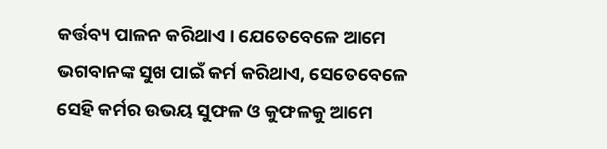କର୍ତ୍ତବ୍ୟ ପାଳନ କରିଥାଏ । ଯେତେବେଳେ ଆମେ ଭଗବାନଙ୍କ ସୁଖ ପାଇଁ କର୍ମ କରିଥାଏ, ସେତେବେଳେ ସେହି କର୍ମର ଉଭୟ ସୁଫଳ ଓ କୁଫଳକୁ ଆମେ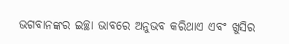ଭଗବାନଙ୍କର ଇଚ୍ଛା ଭାବରେ ଅନୁଭବ କରିଥାଏ ଏବଂ ଖୁସିର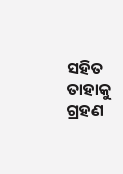ସହିତ ତାହାକୁ ଗ୍ରହଣ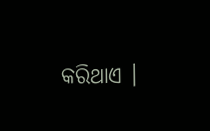କରିଥାଏ ।